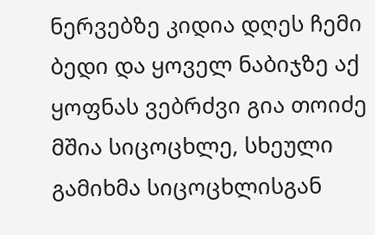ნერვებზე კიდია დღეს ჩემი ბედი და ყოველ ნაბიჯზე აქ ყოფნას ვებრძვი გია თოიძე
მშია სიცოცხლე, სხეული გამიხმა სიცოცხლისგან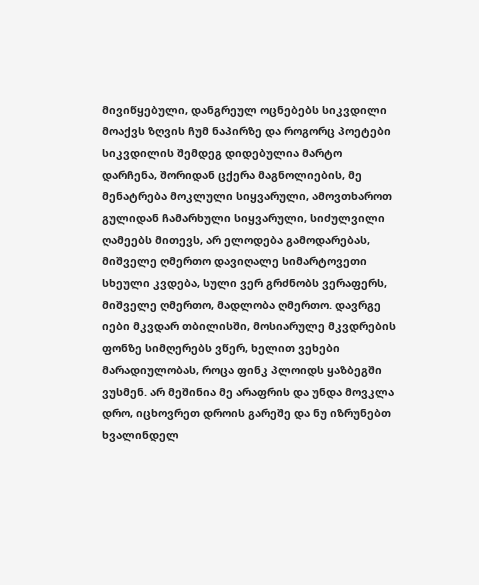მივიწყებული, დანგრეულ ოცნებებს სიკვდილი მოაქვს ზღვის ჩუმ ნაპირზე და როგორც პოეტები სიკვდილის შემდეგ დიდებულია მარტო დარჩენა, შორიდან ცქერა მაგნოლიების, მე მენატრება მოკლული სიყვარული, ამოვთხაროთ გულიდან ჩამარხული სიყვარული, სიძულვილი ღამეებს მითევს, არ ელოდება გამოდარებას, მიშველე ღმერთო დავიღალე სიმარტოვეთი სხეული კვდება, სული ვერ გრძნობს ვერაფერს, მიშველე ღმერთო, მადლობა ღმერთო. დავრგე იები მკვდარ თბილისში, მოსიარულე მკვდრების ფონზე სიმღერებს ვწერ, ხელით ვეხები მარადიულობას, როცა ფინკ პლოიდს ყაზბეგში ვუსმენ. არ მეშინია მე არაფრის და უნდა მოვკლა დრო, იცხოვრეთ დროის გარეშე და ნუ იზრუნებთ ხვალინდელ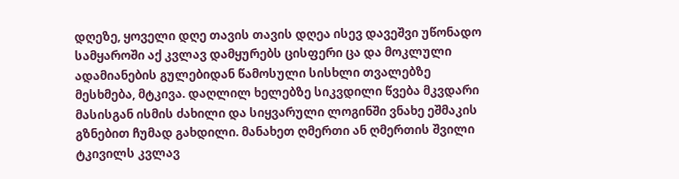დღეზე, ყოველი დღე თავის თავის დღეა ისევ დავეშვი უწონადო სამყაროში აქ კვლავ დამყურებს ცისფერი ცა და მოკლული ადამიანების გულებიდან წამოსული სისხლი თვალებზე მესხმება, მტკივა. დაღლილ ხელებზე სიკვდილი წვება მკვდარი მასისგან ისმის ძახილი და სიყვარული ლოგინში ვნახე ეშმაკის გზნებით ჩუმად გახდილი. მანახეთ ღმერთი ან ღმერთის შვილი ტკივილს კვლავ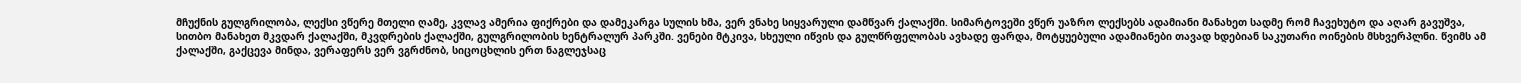მჩუქნის გულგრილობა, ლექსი ვწერე მთელი ღამე, კვლავ ამერია ფიქრები და დამეკარგა სულის ხმა, ვერ ვნახე სიყვარული დამწვარ ქალაქში. სიმარტოვეში ვწერ უაზრო ლექსებს ადამიანი მანახეთ სადმე რომ ჩავეხუტო და აღარ გავუშვა, სითბო მანახეთ მკვდარ ქალაქში, მკვდრების ქალაქში, გულგრილობის ხენტრალურ პარკში. ვენები მტკივა, სხეული იწვის და გულწრფელობას ავხადე ფარდა, მოტყუებული ადამიანები თავად ხდებიან საკუთარი ოინების მსხვერპლნი. წვიმს ამ ქალაქში, გაქცევა მინდა, ვერაფერს ვერ ვგრძნობ, სიცოცხლის ერთ ნაგლეჯსაც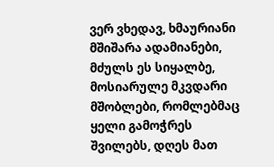ვერ ვხედავ, ხმაურიანი მშიშარა ადამიანები, მძულს ეს სიყალბე, მოსიარულე მკვდარი მშობლები, რომლებმაც ყელი გამოჭრეს შვილებს, დღეს მათ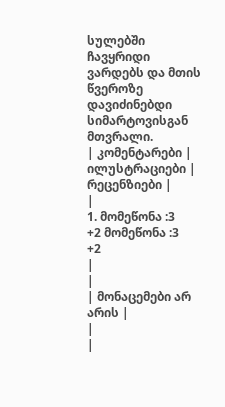სულებში ჩავყრიდი ვარდებს და მთის წვეროზე დავიძინებდი სიმარტოვისგან მთვრალი.
| კომენტარები |
ილუსტრაციები |
რეცენზიები |
|
1. მომეწონა :3
+2 მომეწონა :3
+2
|
|
| მონაცემები არ არის |
|
|